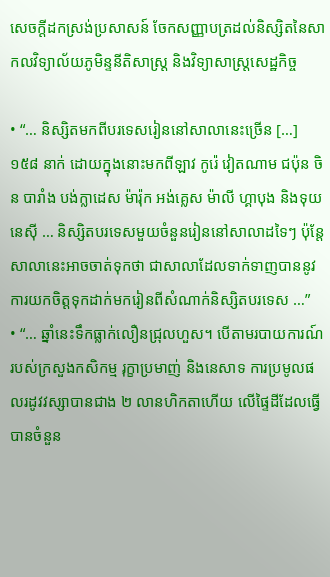សេចក្ដីដកស្រង់ប្រសាសន៍ ចែកសញ្ញាបត្រដល់និស្សិតនៃសាកលវិទ្យាល័យភូមិន្ទនីតិសាស្ត្រ និងវិទ្យាសាស្ត្រសេដ្ឋកិច្ច

• “… និស្សិតមកពីបរទេសរៀននៅសាលានេះច្រើន […] ១៥៨ នាក់ ដោយក្នុងនោះមកពីឡាវ កូរ៉េ វៀតណាម ជប៉ុន ចិន បារាំង បង់ក្លាដេស ម៉ារ៉ុក អង់គ្លេស ម៉ាលី ហ្គាបុង និងទុយនេស៊ី … និស្សិតបរទេសមួយចំនួនរៀននៅសាលាដទៃៗ ប៉ុន្តែសាលានេះអាចចាត់ទុកថា ជាសាលាដែលទាក់ទាញបាននូវការយកចិត្តទុកដាក់មករៀនពីសំណាក់និស្សិតបរទេស …”
• “… ឆ្នាំនេះទឹកធ្លាក់លឿនជ្រុលហួស។ បើតាមរបាយការណ៍របស់ក្រសួងកសិកម្ម រុក្ខាប្រមាញ់ និងនេសាទ ការប្រមូលផលរដូវវស្សាបានជាង ២ លានហិកតាហើយ លើផ្ទៃដីដែលធ្វើបានចំនួន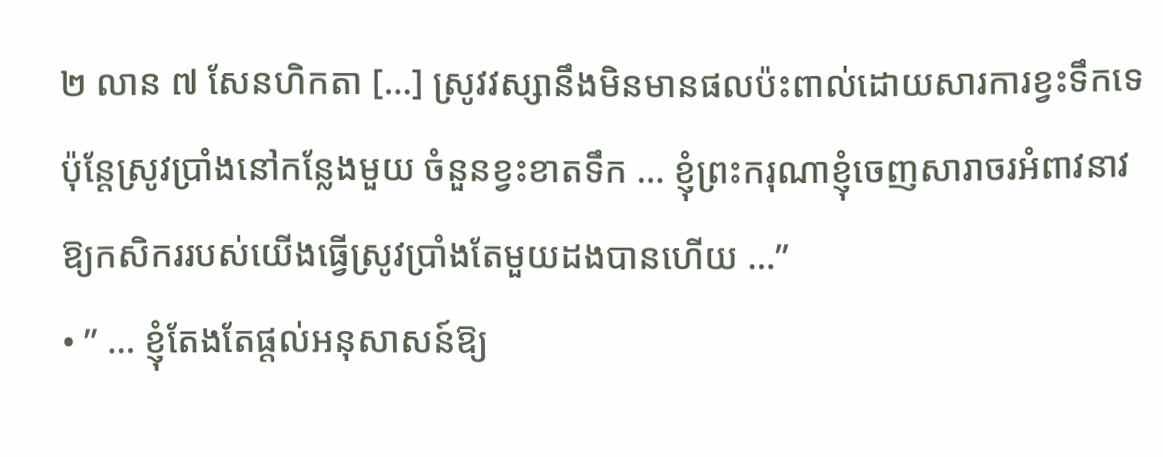២ លាន ៧ សែនហិកតា […] ស្រូវវស្សានឹងមិនមានផលប៉ះពាល់ដោយសារការខ្វះទឹកទេ ប៉ុន្តែស្រូវប្រាំងនៅកន្លែងមួយ ចំនួនខ្វះខាតទឹក … ខ្ញុំព្រះករុណាខ្ញុំចេញសារាចរអំពាវនាវឱ្យកសិកររបស់យើងធ្វើស្រូវប្រាំងតែមួយដងបានហើយ …”
• ” … ខ្ញុំតែងតែផ្តល់អនុសាសន៍ឱ្យ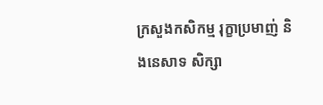ក្រសួងកសិកម្ម រុក្ខាប្រមាញ់ និងនេសាទ សិក្សា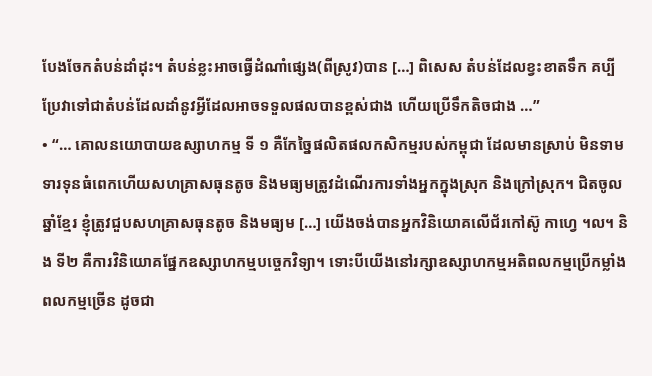បែងចែកតំបន់ដាំដុះ។ តំបន់ខ្លះអាចធ្វើដំណាំផ្សេង(ពីស្រូវ)បាន […] ពិសេស តំបន់ដែលខ្វះខាតទឹក គប្បីប្រែវាទៅជាតំបន់ដែលដាំនូវអ្វីដែលអាចទទួលផលបានខ្ពស់ជាង ហើយប្រើទឹកតិចជាង …”
• “… គោលនយោបាយឧស្សាហកម្ម ទី ១ គឺកែច្នៃផលិតផលកសិកម្មរបស់កម្ពុជា ដែលមានស្រាប់ មិនទាមទារទុនធំពេកហើយសហគ្រាសធុនតូច និងមធ្យមត្រូវដំណើរការទាំងអ្នកក្នុងស្រុក និងក្រៅស្រុក។ ជិតចូលឆ្នាំខ្មែរ ខ្ញុំត្រូវជួបសហគ្រាសធុនតូច និងមធ្យម […] យើងចង់បានអ្នកវិនិយោគលើជ័រកៅស៊ូ កាហ្វេ ។ល។ និង ទី២ គឺការវិនិយោគផ្នែកឧស្សាហកម្មបច្ចេកវិទ្យា។ ទោះបីយើងនៅរក្សាឧស្សាហកម្មអតិពលកម្មប្រើកម្លាំងពលកម្មច្រើន ដូចជា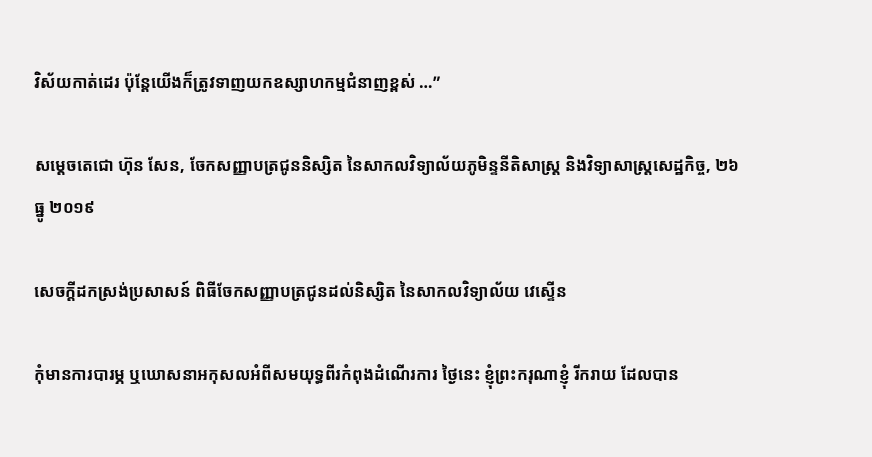វិស័យកាត់ដេរ ប៉ុន្តែយើងក៏ត្រូវទាញយកឧស្សាហកម្មជំនាញខ្ពស់ …”

សម្ដេចតេជោ ហ៊ុន សែន, ចែកសញ្ញាបត្រជូននិស្សិត នៃសាកលវិទ្យាល័យភូមិន្ទនីតិសាស្ត្រ និងវិទ្យាសាស្ត្រសេដ្ឋកិច្ច, ២៦ ធ្នូ ២០១៩

សេចក្តីដកស្រង់ប្រសាសន៍ ពិធីចែកសញ្ញាបត្រជូនដល់និស្សិត នៃសាកលវិទ្យាល័យ វេស្ទើន

កុំមានការបារម្ភ ឬឃោសនាអកុសលអំពីសមយុទ្ធពីរកំពុងដំណើរការ ថ្ងៃនេះ ខ្ញុំព្រះករុណាខ្ញុំ រីករាយ ដែលបាន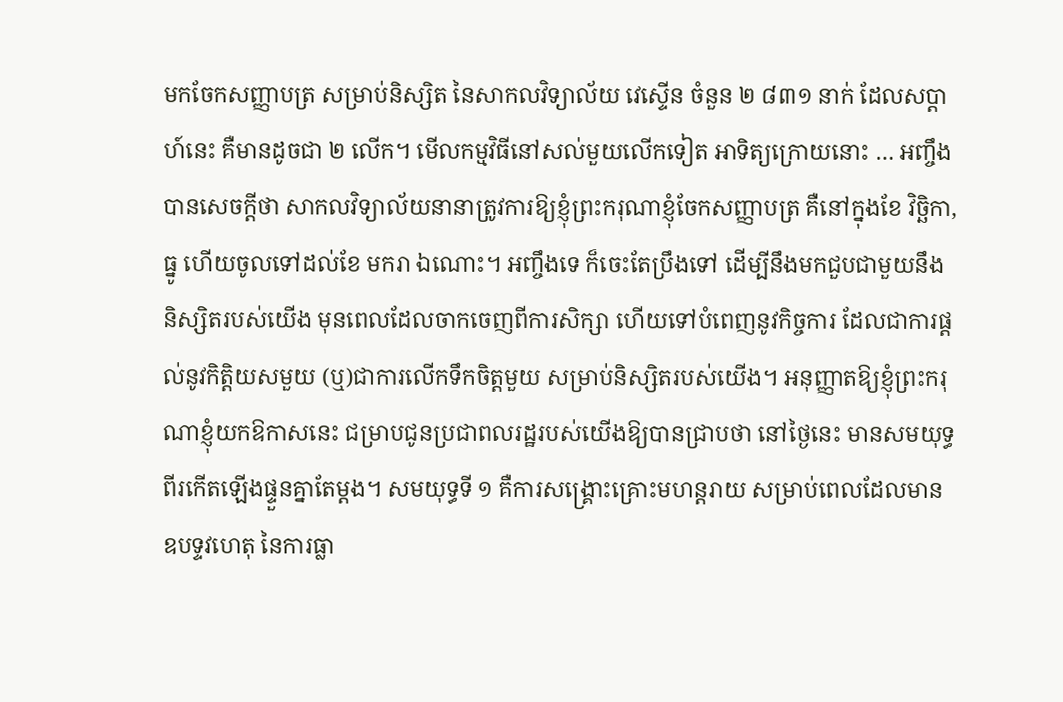មកចែកសញ្ញាបត្រ សម្រាប់និស្សិត នៃសាកលវិទ្យាល័យ វេស្ទើន ចំនួន ២ ៨៣១ នាក់ ដែលសប្តាហ៍នេះ គឺមានដូចជា ២ លើក។ មើលកម្មវិធីនៅសល់មួយលើកទៀត អាទិត្យក្រោយនោះ … អញ្ចឹង បានសេចក្ដីថា សាកលវិទ្យាល័យនានាត្រូវការឱ្យខ្ញុំព្រះករុណាខ្ញុំចែកសញ្ញាបត្រ គឺនៅក្នុងខែ វិច្ឆិកា, ធ្នូ ហើយចូលទៅដល់ខែ មករា ឯណោះ។ អញ្ចឹងទេ ក៏ចេះតែប្រឹងទៅ ដើម្បីនឹងមកជួបជាមួយនឹងនិស្សិតរបស់យើង មុនពេលដែលចាកចេញពីការសិក្សា ហើយទៅបំពេញនូវកិច្ចការ ដែលជាការផ្ដល់នូវកិត្តិយសមួយ (ឬ)ជាការលើកទឹកចិត្តមួយ សម្រាប់និស្សិតរបស់យើង។ អនុញ្ញាតឱ្យខ្ញុំព្រះករុណាខ្ញុំយកឱកាសនេះ ជម្រាបជូនប្រជាពលរដ្ឋរបស់យើងឱ្យបានជ្រាបថា នៅថ្ងៃនេះ មានសមយុទ្ធពីរកើតឡើងផ្ទួនគ្នាតែម្ដង។ សមយុទ្ធទី ១ គឺការសង្គ្រោះគ្រោះមហន្តរាយ សម្រាប់ពេលដែលមានឧបទ្ទវហេតុ នៃការធ្លា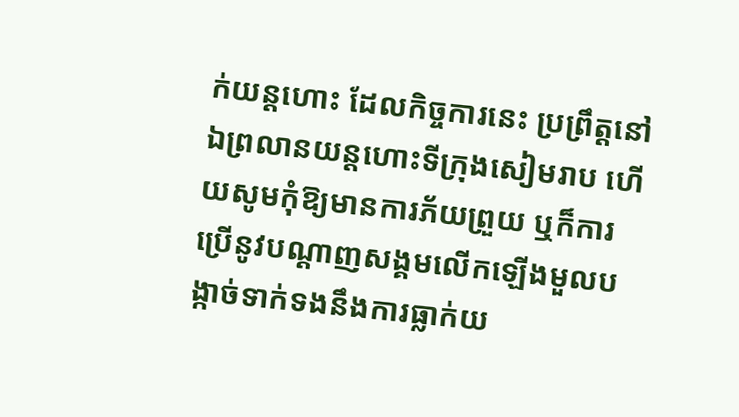ក់យន្តហោះ ដែលកិច្ចការនេះ ប្រព្រឹត្តនៅឯព្រលានយន្តហោះទីក្រុងសៀមរាប ហើយសូមកុំឱ្យមានការភ័យព្រួយ ឬក៏ការប្រើនូវបណ្ដាញសង្គមលើកឡើងមួលបង្កាច់ទាក់ទងនឹងការធ្លាក់យ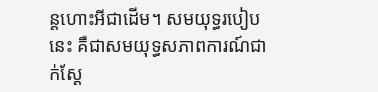ន្តហោះអីជាដើម។ សមយុទ្ធរបៀបនេះ គឺជាសមយុទ្ធសភាពការណ៍ជាក់ស្ដែ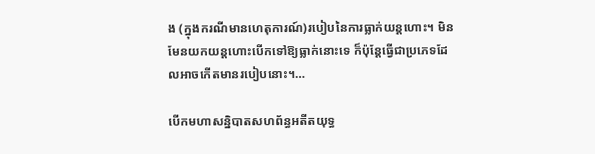ង (ក្នុងករណីមានហេតុការណ៍)របៀបនៃការធ្លាក់យន្តហោះ។ មិនមែនយកយន្តហោះបើកទៅឱ្យធ្លាក់នោះទេ ក៏ប៉ុន្តែធ្វើជាប្រភេទដែលអាចកើតមានរបៀបនោះ។…

បើកមហាសន្និបាតសហព័ន្ធអតីតយុទ្ធ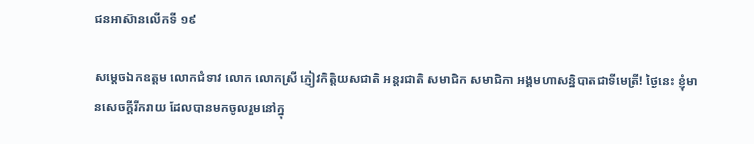ជនឤស៊ានលើកទី ១៩

សម្តេចឯកឧត្តម លោកជំទាវ លោក លោកស្រី ភ្ញៀវកិត្តិយសជាតិ អន្តរជាតិ សមាជិក សមាជិកា អង្គមហាសន្និបាតជាទីមេត្រី! ថ្ងៃនេះ ខ្ញុំមានសេចក្តីរីករាយ ដែលបានមកចូលរួមនៅក្នុ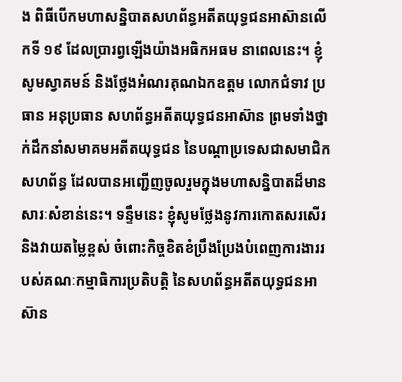ង ពិធីបើកមហាសន្និបាតសហព័ន្ធអតីតយុទ្ធជនឤស៊ានលើកទី ១៩ ដែលប្រារព្វឡើងយ៉ាងអធិកអធម នាពេលនេះ។ ខ្ញុំសូមស្វាគមន៍ និងថ្លែងអំណរគុណឯកឧត្តម លោកជំទាវ ប្រធាន អនុប្រធាន សហព័ន្ធអតីតយុទ្ធជនឤស៊ាន ព្រមទាំងថ្នាក់ដឹកនាំសមាគមអតីតយុទ្ធជន នៃបណ្តាប្រទេសជាសមាជិកសហព័ន្ធ ដែលបានអញ្ជើញចូលរួមក្នុងមហាសន្និបាតដ៏មានសារៈសំខាន់នេះ។ ទន្ទឹមនេះ ខ្ញុំសូមថ្លែងនូវការកោតសរសើរ និងវាយតម្លៃខ្ពស់ ចំពោះកិច្ចខិតខំប្រឹងប្រែងបំពេញការងាររបស់គណៈកម្មាធិការប្រតិបត្តិ នៃសហព័ន្ធអតីតយុទ្ធជនឤស៊ាន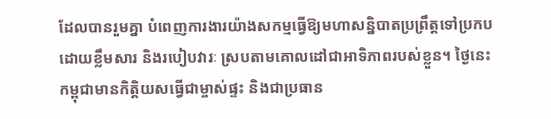ដែលបានរួមគ្នា បំពេញការងារយ៉ាងសកម្មធ្វើឱ្យមហាសន្និបាតប្រព្រឹត្តទៅប្រកបដោយខ្លឹមសារ និងរបៀបវារៈ ស្របតាមគោលដៅជាឤទិភាពរបស់ខ្លួន។ ថ្ងៃនេះ កម្ពុជាមានកិត្តិយសធ្វើជាម្ចាស់ផ្ទះ និងជាប្រធាន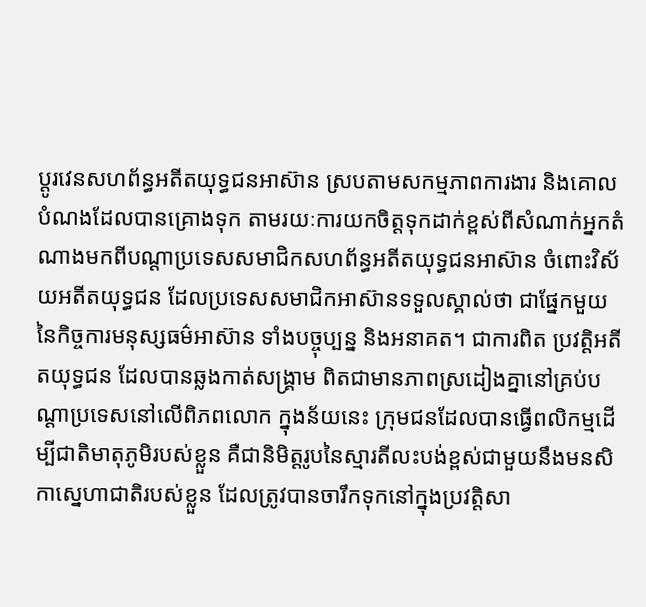ប្តូរវេនសហព័ន្ធអតីតយុទ្ធជនឤស៊ាន ស្របតាមសកម្មភាពការងារ និងគោលបំណងដែលបានគ្រោងទុក តាមរយៈការយកចិត្តទុកដាក់ខ្ពស់ពីសំណាក់អ្នកតំណាងមកពីបណ្តាប្រទេសសមាជិកសហព័ន្ធអតីតយុទ្ធជនឤស៊ាន ចំពោះវិស័យអតីតយុទ្ធជន ដែលប្រទេសសមាជិកឤស៊ានទទួលស្គាល់ថា ជាផ្នែកមួយនៃកិច្ចការមនុស្សធម៌ឤស៊ាន ទាំងបច្ចុប្បន្ន និងអនាគត។ ជាការពិត ប្រវត្តិអតីតយុទ្ធជន ដែលបានឆ្លងកាត់សង្គ្រាម ពិតជាមានភាពស្រដៀងគ្នានៅគ្រប់បណ្តាប្រទេសនៅលើពិភពលោក ក្នុងន័យនេះ ក្រុមជនដែលបានធ្វើពលិកម្មដើម្បីជាតិមាតុភូមិរបស់ខ្លួន គឺជានិមិត្តរូបនៃស្មារតីលះបង់ខ្ពស់ជាមួយនឹងមនសិកាស្នេហាជាតិរបស់ខ្លួន ដែលត្រូវបានចារឹកទុកនៅក្នុងប្រវត្តិសា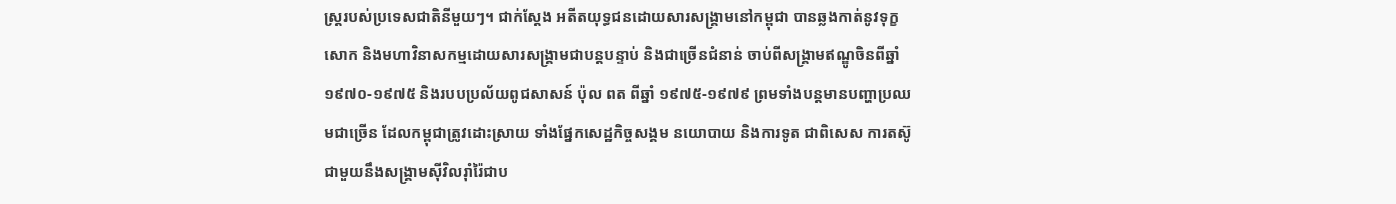ស្ត្ររបស់ប្រទេសជាតិនីមួយៗ។ ជាក់ស្តែង អតីតយុទ្ធជនដោយសារសង្គ្រាមនៅកម្ពុជា បានឆ្លងកាត់នូវទុក្ខសោក និងមហាវិនាសកម្មដោយសារសង្គ្រាមជាបន្តបន្ទាប់ និងជាច្រើនជំនាន់ ចាប់ពីសង្គ្រាមឥណ្ឌូចិនពីឆ្នាំ ១៩៧០-១៩៧៥ និងរបបប្រល័យពូជសាសន៍ ប៉ុល ពត ពីឆ្នាំ ១៩៧៥-១៩៧៩ ព្រមទាំងបន្តមានបញ្ហាប្រឈមជាច្រើន ដែលកម្ពុជាត្រូវដោះស្រាយ ទាំងផ្នែកសេដ្ឋកិច្ចសង្គម នយោបាយ និងការទូត ជាពិសេស ការតស៊ូជាមួយនឹងសង្គ្រាមស៊ីវិលរ៉ាំរ៉ៃជាប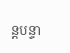ន្តបន្ទា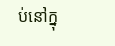ប់នៅក្នុ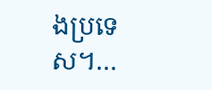ងប្រទេស។…